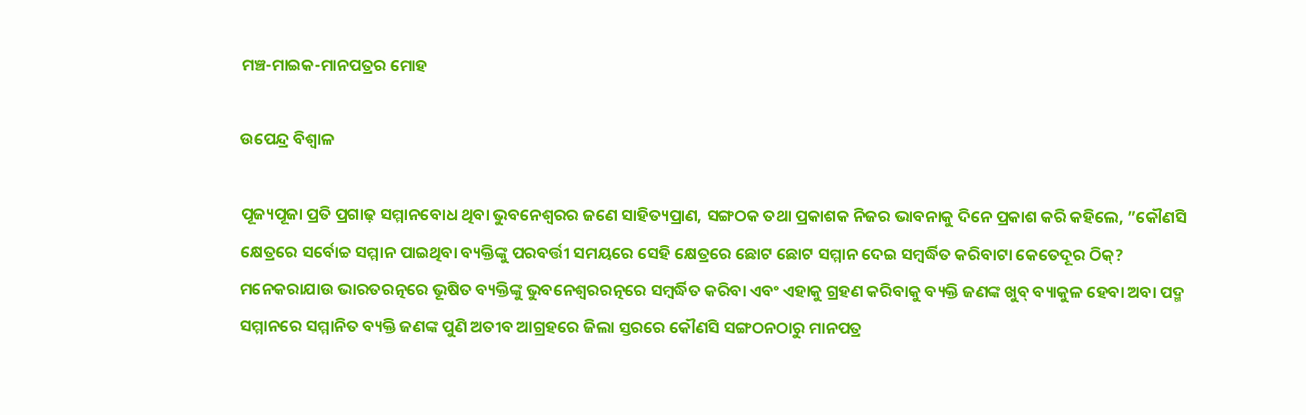ମଞ୍ଚ-ମାଇକ-ମାନପତ୍ରର ମୋହ

ଉପେନ୍ଦ୍ର ବିଶ୍ୱାଳ

ପୂଜ୍ୟପୂଜା ପ୍ରତି ପ୍ରଗାଢ଼ ସମ୍ମାନବୋଧ ଥିବା ଭୁବନେଶ୍ୱରର ଜଣେ ସାହିତ୍ୟପ୍ରାଣ, ସଙ୍ଗଠକ ତଥା ପ୍ରକାଶକ ନିଜର ଭାବନାକୁ ଦିନେ ପ୍ରକାଶ କରି କହିଲେ, ”କୌଣସି କ୍ଷେତ୍ରରେ ସର୍ବୋଚ୍ଚ ସମ୍ମାନ ପାଇଥିବା ବ୍ୟକ୍ତିଙ୍କୁ ପରବର୍ତ୍ତୀ ସମୟରେ ସେହି କ୍ଷେତ୍ରରେ ଛୋଟ ଛୋଟ ସମ୍ମାନ ଦେଇ ସମ୍ବର୍ଦ୍ଧିତ କରିବାଟା କେତେଦୂର ଠିକ୍‌? ମନେକରାଯାଉ ଭାରତରତ୍ନରେ ଭୂଷିତ ବ୍ୟକ୍ତିଙ୍କୁ ଭୁବନେଶ୍ୱରରତ୍ନରେ ସମ୍ବର୍ଦ୍ଧିତ କରିବା ଏବଂ ଏହାକୁ ଗ୍ରହଣ କରିବାକୁ ବ୍ୟକ୍ତି ଜଣଙ୍କ ଖୁବ୍‌ ବ୍ୟାକୁଳ ହେବା ଅବା ପଦ୍ମ ସମ୍ମାନରେ ସମ୍ମାନିତ ବ୍ୟକ୍ତି ଜଣଙ୍କ ପୁଣି ଅତୀବ ଆଗ୍ରହରେ ଜିଲା ସ୍ତରରେ କୌଣସି ସଙ୍ଗଠନଠାରୁ ମାନପତ୍ର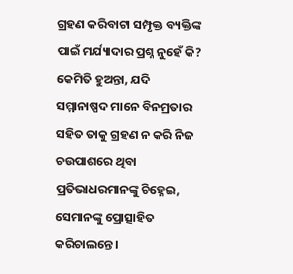ଗ୍ରହଣ କରିବାଟା ସମ୍ପୃକ୍ତ ବ୍ୟକ୍ତିଙ୍କ ପାଇଁ ମର୍ଯ୍ୟାଦାର ପ୍ରଶ୍ନ ନୁହେଁ କି? କେମିତି ହୁଅନ୍ତା, ଯଦି ସମ୍ମାନାଷ୍ପଦ ମାନେ ବିନମ୍ରତାର ସହିତ ତାକୁ ଗ୍ରହଣ ନ କରି ନିଜ ଚଉପାଶରେ ଥିବା ପ୍ରତିଭାଧରମାନଙ୍କୁ ଚିହ୍ନେଇ, ସେମାନଙ୍କୁ ପ୍ରୋତ୍ସାହିତ କରିଚାଲନ୍ତେ।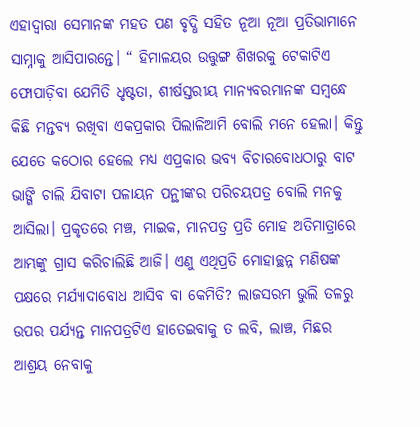ଏହାଦ୍ୱାରା ସେମାନଙ୍କ ମହତ ପଣ ବୃଦ୍ଧି ସହିତ ନୂଆ ନୂଆ ପ୍ରତିଭାମାନେ ସାମ୍ନାକୁ ଆସିପାରନ୍ତେ। “ ହିମାଳୟର ଉତ୍ତୁଙ୍ଗ ଶିଖରକୁ ଟେକାଟିଏ ଫୋପାଡ଼ିବା ଯେମିତି ଧୃଷ୍ଟତା, ଶୀର୍ଷସ୍ତରୀୟ ମାନ୍ୟବରମାନଙ୍କ ସମ୍ବନ୍ଧେ କିଛି ମନ୍ତବ୍ୟ ରଖିବା ଏକପ୍ରକାର ପିଲାଳିଆମି ବୋଲି ମନେ ହେଲା। କିନ୍ତୁ ଯେତେ କଠୋର ହେଲେ ମଧ୍ୟ ଏପ୍ରକାର ଭବ୍ୟ ବିଚାରବୋଧଠାରୁ ବାଟ ଭାଙ୍ଗି ଚାଲି ଯିବାଟା ପଳାୟନ ପନ୍ଥୀଙ୍କର ପରିଚୟପତ୍ର ବୋଲି ମନକୁ ଆସିଲା। ପ୍ରକୃତରେ ମଞ୍ଚ, ମାଇକ, ମାନପତ୍ର ପ୍ରତି ମୋହ ଅତିମାତ୍ରାରେ ଆମ୍ଭଙ୍କୁ ଗ୍ରାସ କରିଚାଲିଛି ଆଜି। ଏଣୁ ଏଥିପ୍ରତି ମୋହାଚ୍ଛନ୍ନ ମଣିଷଙ୍କ ପକ୍ଷରେ ମର୍ଯ୍ୟାଦାବୋଧ ଆସିବ ବା କେମିତି? ଲାଜସରମ ଭୁଲି ତଳରୁ ଉପର ପର୍ଯ୍ୟନ୍ତ ମାନପତ୍ରଟିଏ ହାତେଇବାକୁ ତ ଲବି, ଲାଞ୍ଚ, ମିଛର ଆଶ୍ରୟ ନେବାକୁ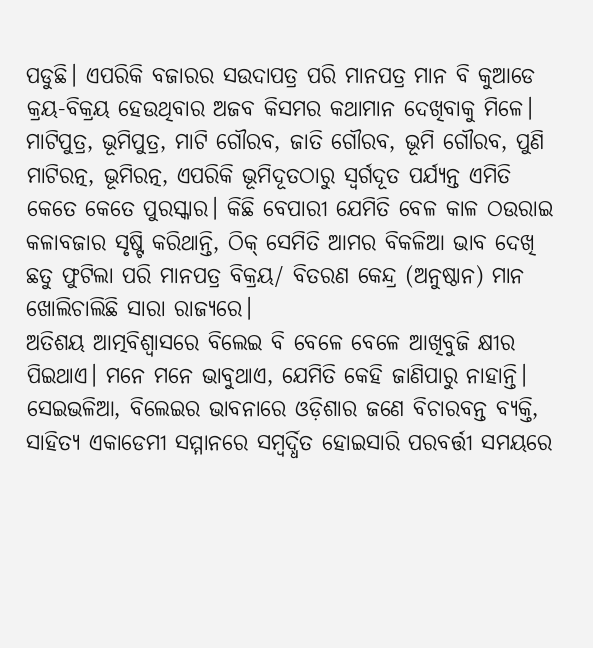ପଡୁଛି। ଏପରିକି ବଜାରର ସଉଦାପତ୍ର ପରି ମାନପତ୍ର ମାନ ବି କୁଆଡେ କ୍ରୟ-ବିକ୍ରୟ ହେଉଥିବାର ଅଜବ କିସମର କଥାମାନ ଦେଖିବାକୁ ମିଳେ। ମାଟିପୁତ୍ର, ଭୂମିପୁତ୍ର, ମାଟି ଗୌରବ, ଜାତି ଗୌରବ, ଭୂମି ଗୌରବ, ପୁଣି ମାଟିରତ୍ନ, ଭୂମିରତ୍ନ, ଏପରିକି ଭୂମିଦୂତଠାରୁ ସ୍ବର୍ଗଦୂତ ପର୍ଯ୍ୟନ୍ତ ଏମିତି କେତେ କେତେ ପୁରସ୍କାର। କିଛି ବେପାରୀ ଯେମିତି ବେଳ କାଳ ଠଉରାଇ କଳାବଜାର ସୃଷ୍ଟି କରିଥାନ୍ତି, ଠିକ୍‌ ସେମିତି ଆମର ବିକଳିଆ ଭାବ ଦେଖି ଛତୁ ଫୁଟିଲା ପରି ମାନପତ୍ର ବିକ୍ରୟ/ ବିତରଣ କେନ୍ଦ୍ର (ଅନୁଷ୍ଠାନ) ମାନ ଖୋଲିଚାଲିଛି ସାରା ରାଜ୍ୟରେ।
ଅତିଶୟ ଆତ୍ମବିଶ୍ବାସରେ ବିଲେଇ ବି ବେଳେ ବେଳେ ଆଖିବୁଜି କ୍ଷୀର ପିଇଥାଏ। ମନେ ମନେ ଭାବୁଥାଏ, ଯେମିତି କେହି ଜାଣିପାରୁ ନାହାନ୍ତି। ସେଇଭଳିଆ, ବିଲେଇର ଭାବନାରେ ଓଡ଼ିଶାର ଜଣେ ବିଚାରବନ୍ତ ବ୍ୟକ୍ତି, ସାହିତ୍ୟ ଏକାଡେମୀ ସମ୍ମାନରେ ସମ୍ବର୍ଦ୍ଧିତ ହୋଇସାରି ପରବର୍ତ୍ତୀ ସମୟରେ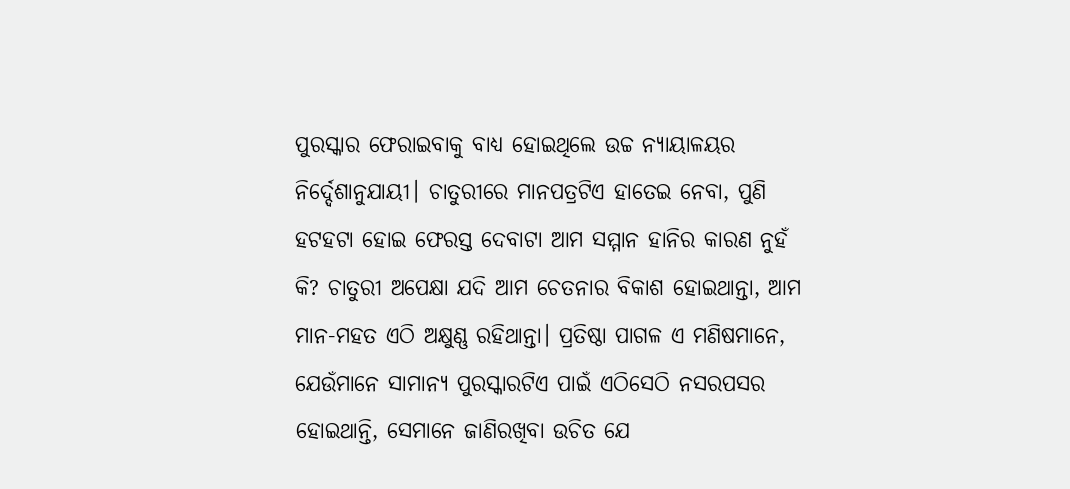ପୁରସ୍କାର ଫେରାଇବାକୁ ବାଧ୍ୟ ହୋଇଥିଲେ ଉଚ୍ଚ ନ୍ୟାୟାଳୟର ନିର୍ଦ୍ଦେଶାନୁଯାୟୀ। ଚାତୁରୀରେ ମାନପତ୍ରଟିଏ ହାତେଇ ନେବା, ପୁଣି ହଟହଟା ହୋଇ ଫେରସ୍ତ ଦେବାଟା ଆମ ସମ୍ମାନ ହାନିର କାରଣ ନୁହଁ କି? ଚାତୁରୀ ଅପେକ୍ଷା ଯଦି ଆମ ଚେତନାର ବିକାଶ ହୋଇଥାନ୍ତା, ଆମ ମାନ-ମହତ ଏଠି ଅକ୍ଷୁଣ୍ଣ ରହିଥାନ୍ତା। ପ୍ରତିଷ୍ଠା ପାଗଳ ଏ ମଣିଷମାନେ, ଯେଉଁମାନେ ସାମାନ୍ୟ ପୁରସ୍କାରଟିଏ ପାଇଁ ଏଠିସେଠି ନସରପସର ହୋଇଥାନ୍ତି, ସେମାନେ ଜାଣିରଖିବା ଉଚିତ ଯେ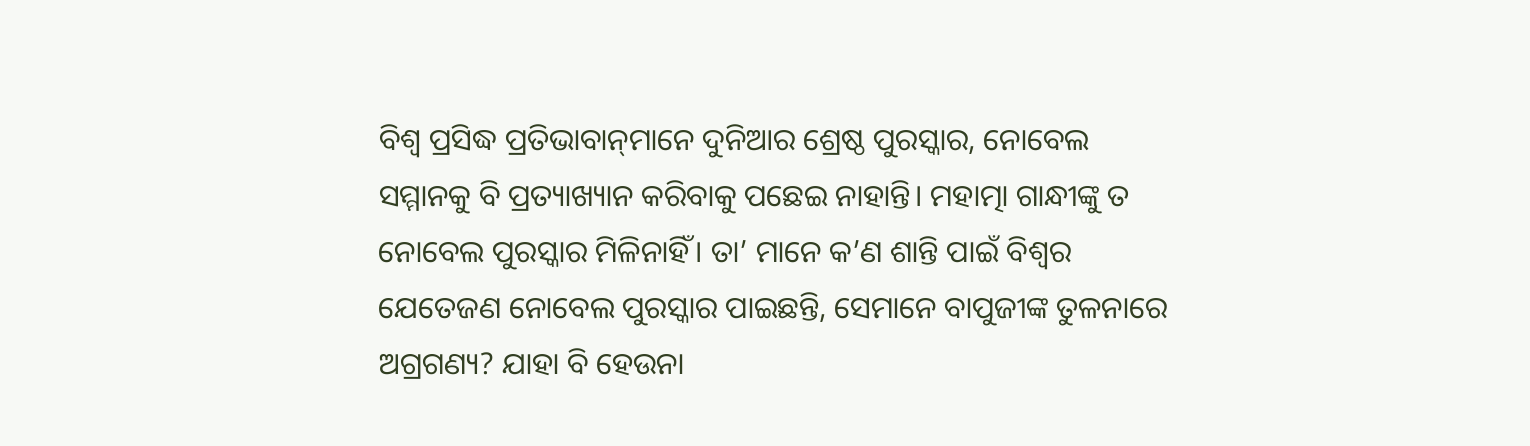ବିଶ୍ୱ ପ୍ରସିଦ୍ଧ ପ୍ରତିଭାବାନ୍‌ମାନେ ଦୁନିଆର ଶ୍ରେଷ୍ଠ ପୁରସ୍କାର, ନୋବେଲ ସମ୍ମାନକୁ ବି ପ୍ରତ୍ୟାଖ୍ୟାନ କରିବାକୁ ପଛେଇ ନାହାନ୍ତି। ମହାତ୍ମା ଗାନ୍ଧୀଙ୍କୁ ତ ନୋବେଲ ପୁରସ୍କାର ମିଳିନାହିଁ। ତା’ ମାନେ କ’ଣ ଶାନ୍ତି ପାଇଁ ବିଶ୍ୱର ଯେତେଜଣ ନୋବେଲ ପୁରସ୍କାର ପାଇଛନ୍ତି, ସେମାନେ ବାପୁଜୀଙ୍କ ତୁଳନାରେ ଅଗ୍ରଗଣ୍ୟ? ଯାହା ବି ହେଉନା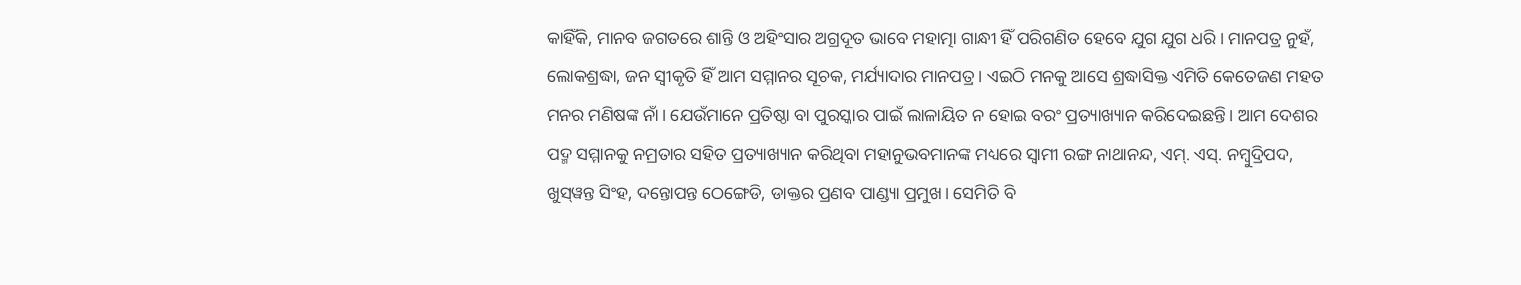କାହିଁକି, ମାନବ ଜଗତରେ ଶାନ୍ତି ଓ ଅହିଂସାର ଅଗ୍ରଦୂତ ଭାବେ ମହାତ୍ମା ଗାନ୍ଧୀ ହିଁ ପରିଗଣିତ ହେବେ ଯୁଗ ଯୁଗ ଧରି। ମାନପତ୍ର ନୁହଁ, ଲୋକଶ୍ରଦ୍ଧା, ଜନ ସ୍ବୀକୃତି ହିଁ ଆମ ସମ୍ମାନର ସୂଚକ, ମର୍ଯ୍ୟାଦାର ମାନପତ୍ର। ଏଇଠି ମନକୁ ଆସେ ଶ୍ରଦ୍ଧାସିକ୍ତ ଏମିତି କେତେଜଣ ମହତ ମନର ମଣିଷଙ୍କ ନାଁ। ଯେଉଁମାନେ ପ୍ରତିଷ୍ଠା ବା ପୁରସ୍କାର ପାଇଁ ଲାଳାୟିତ ନ ହୋଇ ବରଂ ପ୍ରତ୍ୟାଖ୍ୟାନ କରିଦେଇଛନ୍ତି। ଆମ ଦେଶର ପଦ୍ମ ସମ୍ମାନକୁ ନମ୍ରତାର ସହିତ ପ୍ରତ୍ୟାଖ୍ୟାନ କରିଥିବା ମହାନୁଭବମାନଙ୍କ ମଧ୍ୟରେ ସ୍ବାମୀ ରଙ୍ଗ ନାଥାନନ୍ଦ, ଏମ୍‌. ଏସ୍‌. ନମ୍ବୁଦ୍ରିପଦ, ଖୁସ୍‌ୱନ୍ତ ସିଂହ, ଦନ୍ତୋପନ୍ତ ଠେଙ୍ଗେଡି, ଡାକ୍ତର ପ୍ରଣବ ପାଣ୍ଡ୍ୟା ପ୍ରମୁଖ। ସେମିତି ବି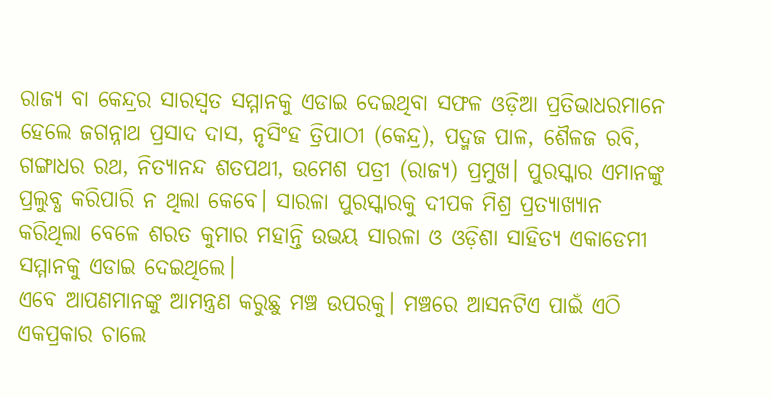ରାଜ୍ୟ ବା କେନ୍ଦ୍ରର ସାରସ୍ବତ ସମ୍ମାନକୁ ଏଡାଇ ଦେଇଥିବା ସଫଳ ଓଡ଼ିଆ ପ୍ରତିଭାଧରମାନେ ହେଲେ ଜଗନ୍ନାଥ ପ୍ରସାଦ ଦାସ, ନୃସିଂହ ତ୍ରିପାଠୀ (କେନ୍ଦ୍ର), ପଦ୍ମଜ ପାଳ, ଶୈଳଜ ରବି, ଗଙ୍ଗାଧର ରଥ, ନିତ୍ୟାନନ୍ଦ ଶତପଥୀ, ଉମେଶ ପତ୍ରୀ (ରାଜ୍ୟ) ପ୍ରମୁଖ। ପୁରସ୍କାର ଏମାନଙ୍କୁ ପ୍ରଲୁବ୍ଧ କରିପାରି ନ ଥିଲା କେବେ। ସାରଳା ପୁରସ୍କାରକୁ ଦୀପକ ମିଶ୍ର ପ୍ରତ୍ୟାଖ୍ୟାନ କରିଥିଲା ବେଳେ ଶରତ କୁମାର ମହାନ୍ତି ଉଭୟ ସାରଳା ଓ ଓଡ଼ିଶା ସାହିତ୍ୟ ଏକାଡେମୀ ସମ୍ମାନକୁ ଏଡାଇ ଦେଇଥିଲେ।
ଏବେ ଆପଣମାନଙ୍କୁ ଆମନ୍ତ୍ରଣ କରୁଛୁ ମଞ୍ଚ ଉପରକୁ। ମଞ୍ଚରେ ଆସନଟିଏ ପାଇଁ ଏଠି ଏକପ୍ରକାର ଚାଲେ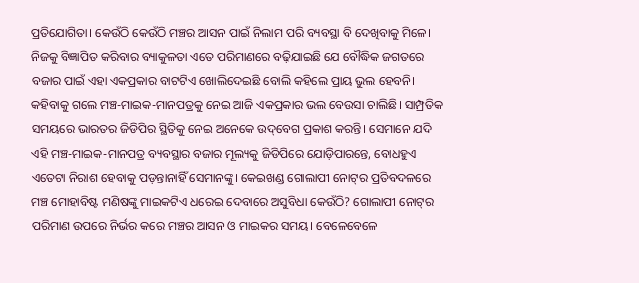ପ୍ରତିଯୋଗିତା। କେଉଁଠି କେଉଁଠି ମଞ୍ଚର ଆସନ ପାଇଁ ନିଲାମ ପରି ବ୍ୟବସ୍ଥା ବି ଦେଖିବାକୁ ମିଳେ। ନିଜକୁ ବିଜ୍ଞାପିତ କରିବାର ବ୍ୟାକୁଳତା ଏତେ ପରିମାଣରେ ବଢ଼ିଯାଇଛି ଯେ ବୌଦ୍ଧିକ ଜଗତରେ ବଜାର ପାଇଁ ଏହା ଏକପ୍ରକାର ବାଟଟିଏ ଖୋଲିଦେଇଛି ବୋଲି କହିଲେ ପ୍ରାୟ ଭୁଲ ହେବନି। କହିବାକୁ ଗଲେ ମଞ୍ଚ-ମାଇକ-ମାନପତ୍ରକୁ ନେଇ ଆଜି ଏକପ୍ରକାର ଭଲ ବେଉସା ଚାଲିଛି। ସାମ୍ପ୍ରତିକ ସମୟରେ ଭାରତର ଜିଡିପିର ସ୍ଥିତିକୁ ନେଇ ଅନେକେ ଉଦ୍‌ବେଗ ପ୍ରକାଶ କରନ୍ତି। ସେମାନେ ଯଦି ଏହି ମଞ୍ଚ-ମାଇକ-ମାନପତ୍ର ବ୍ୟବସ୍ଥାର ବଜାର ମୂଲ୍ୟକୁ ଜିଡିପିରେ ଯୋଡ଼ିପାରନ୍ତେ, ବୋଧହୁଏ ଏତେଟା ନିରାଶ ହେବାକୁ ପଡ଼ନ୍ତାନାହିଁ ସେମାନଙ୍କୁ। କେଇଖଣ୍ଡ ଗୋଲାପୀ ନୋଟ୍‌ର ପ୍ରତିବଦଳରେ ମଞ୍ଚ ମୋହାବିଷ୍ଟ ମଣିଷଙ୍କୁ ମାଇକଟିଏ ଧରେଇ ଦେବାରେ ଅସୁବିଧା କେଉଁଠି? ଗୋଲାପୀ ନୋଟ୍‌ର ପରିମାଣ ଉପରେ ନିର୍ଭର କରେ ମଞ୍ଚର ଆସନ ଓ ମାଇକର ସମୟ। ବେଳେବେଳେ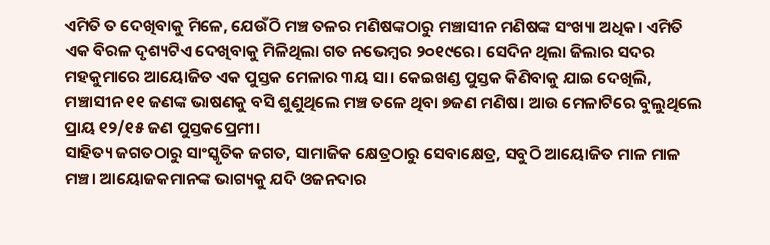ଏମିତି ତ ଦେଖିବାକୁ ମିଳେ, ଯେଉଁଠି ମଞ୍ଚ ତଳର ମଣିଷଙ୍କଠାରୁ ମଞ୍ଚାସୀନ ମଣିଷଙ୍କ ସଂଖ୍ୟା ଅଧିକ। ଏମିତି ଏକ ବିରଳ ଦୃଶ୍ୟଟିଏ ଦେଖିବାକୁ ମିଳିଥିଲା ଗତ ନଭେମ୍ବର ୨୦୧୯ରେ। ସେଦିନ ଥିଲା ଜିଲାର ସଦର ମହକୁମାରେ ଆୟୋଜିତ ଏକ ପୁସ୍ତକ ମେଳାର ୩ୟ ସା। କେଇଖଣ୍ଡ ପୁସ୍ତକ କିଣିବାକୁ ଯାଇ ଦେଖିଲି, ମଞ୍ଚାସୀନ ୧୧ ଜଣଙ୍କ ଭାଷଣକୁ ବସି ଶୁଣୁଥିଲେ ମଞ୍ଚ ତଳେ ଥିବା ୭ଜଣ ମଣିଷ। ଆଉ ମେଳାଟିରେ ବୁଲୁଥିଲେ ପ୍ରାୟ ୧୨/୧୫ ଜଣ ପୁସ୍ତକପ୍ରେମୀ।
ସାହିତ୍ୟ ଜଗତଠାରୁ ସାଂସ୍କୃତିକ ଜଗତ, ସାମାଜିକ କ୍ଷେତ୍ରଠାରୁ ସେବାକ୍ଷେତ୍ର, ସବୁଠି ଆୟୋଜିତ ମାଳ ମାଳ ମଞ୍ଚ। ଆୟୋଜକମାନଙ୍କ ଭାଗ୍ୟକୁ ଯଦି ଓଜନଦାର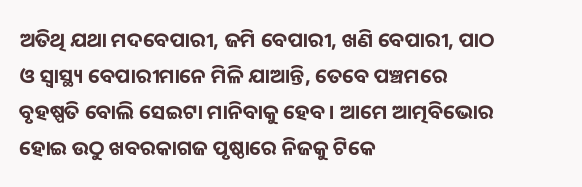ଅତିଥି ଯଥା ମଦବେପାରୀ, ଜମି ବେପାରୀ, ଖଣି ବେପାରୀ, ପାଠ ଓ ସ୍ବାସ୍ଥ୍ୟ ବେପାରୀମାନେ ମିଳି ଯାଆନ୍ତି, ତେବେ ପଞ୍ଚମରେ ବୃହଷ୍ପତି ବୋଲି ସେଇଟା ମାନିବାକୁ ହେବ। ଆମେ ଆତ୍ମବିଭୋର ହୋଇ ଉଠୁ ଖବରକାଗଜ ପୃଷ୍ଠାରେ ନିଜକୁ ଟିକେ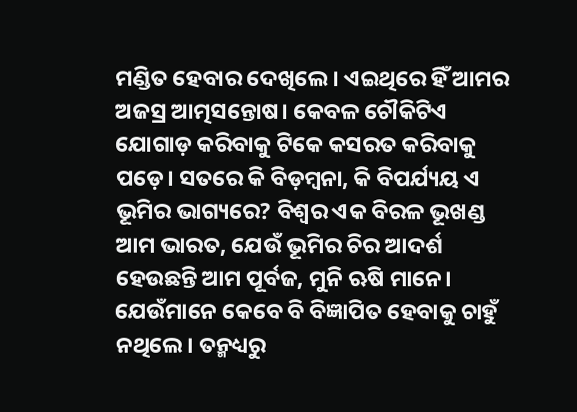ମଣ୍ଡିତ ହେବାର ଦେଖିଲେ। ଏଇଥିରେ ହିଁ ଆମର ଅଜସ୍ର ଆତ୍ମସନ୍ତୋଷ। କେବଳ ଚୌକିଟିଏ ଯୋଗାଡ଼ କରିବାକୁ ଟିକେ କସରତ କରିବାକୁ ପଡ଼େ। ସତରେ କି ବିଡ଼ମ୍ବନା, କି ବିପର୍ଯ୍ୟୟ ଏ ଭୂମିର ଭାଗ୍ୟରେ? ବିଶ୍ୱର ଏକ ବିରଳ ଭୂଖଣ୍ଡ ଆମ ଭାରତ, ଯେଉଁ ଭୂମିର ଚିର ଆଦର୍ଶ ହେଉଛନ୍ତି ଆମ ପୂର୍ବଜ, ମୁନି ଋଷି ମାନେ। ଯେଉଁମାନେ କେବେ ବି ବିଜ୍ଞାପିତ ହେବାକୁ ଚାହୁଁ ନଥିଲେ। ତନ୍ମଧ୍ୟରୁ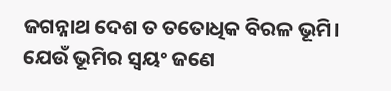ଜଗନ୍ନାଥ ଦେଶ ତ ତତୋଧିକ ବିରଳ ଭୂମି। ଯେଉଁ ଭୂମିର ସ୍ବୟଂ ଜଣେ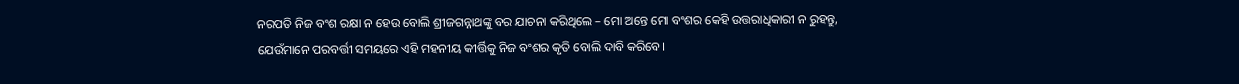ନରପତି ନିଜ ବଂଶ ରକ୍ଷା ନ ହେଉ ବୋଲି ଶ୍ରୀଜଗନ୍ନାଥଙ୍କୁ ବର ଯାଚନା କରିଥିଲେ – ମୋ ଅନ୍ତେ ମୋ ବଂଶର କେହି ଉତ୍ତରାଧିକାରୀ ନ ରୁହନ୍ତୁ, ଯେଉଁମାନେ ପରବର୍ତ୍ତୀ ସମୟରେ ଏହି ମହନୀୟ କୀର୍ତ୍ତିକୁ ନିଜ ବଂଶର କୃତି ବୋଲି ଦାବି କରିବେ।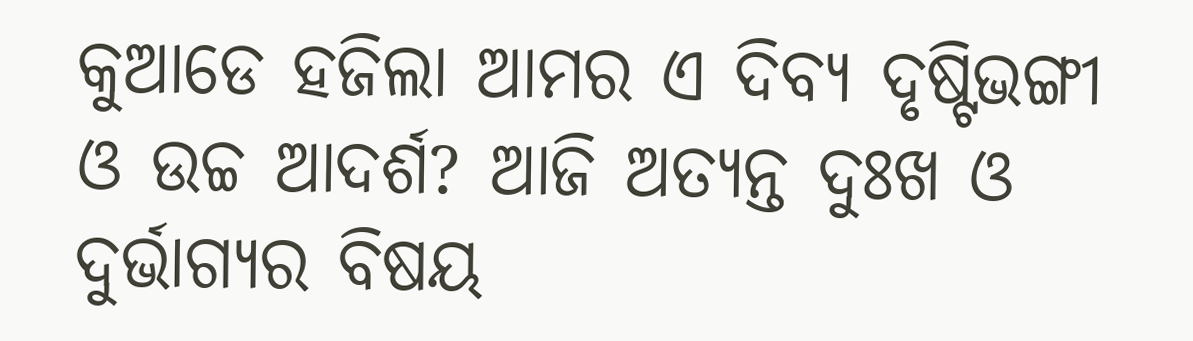କୁଆଡେ ହଜିଲା ଆମର ଏ ଦିବ୍ୟ ଦୃଷ୍ଟିଭଙ୍ଗୀ ଓ ଉଚ୍ଚ ଆଦର୍ଶ? ଆଜି ଅତ୍ୟନ୍ତ ଦୁଃଖ ଓ ଦୁର୍ଭାଗ୍ୟର ବିଷୟ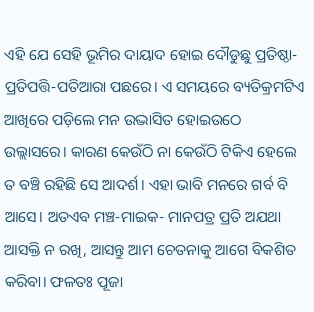ଏହି ଯେ ସେହି ଭୂମିର ଦାୟାଦ ହୋଇ ଦୌଡୁଛୁ ପ୍ରତିଷ୍ଠା-ପ୍ରତିପତ୍ତି-ପତିଆରା ପଛରେ। ଏ ସମୟରେ ବ୍ୟତିକ୍ରମଟିଏ ଆଖିରେ ପଡ଼ିଲେ ମନ ଉଦ୍ଭାସିତ ହୋଇଉଠେ ଉଲ୍ଲାସରେ। କାରଣ କେଉଁଠି ନା କେଉଁଠି ଟିକିଏ ହେଲେ ତ ବଞ୍ଚି ରହିଛି ସେ ଆଦର୍ଶ। ଏହା ଭାବି ମନରେ ଗର୍ବ ବି ଆସେ। ଅତଏବ ମଞ୍ଚ-ମାଇକ- ମାନପତ୍ର ପ୍ରତି ଅଯଥା ଆସକ୍ତି ନ ରଖି, ଆସନ୍ତୁ ଆମ ଚେତନାକୁ ଆଗେ ବିକଶିତ କରିବା। ଫଳତଃ ପୂଜା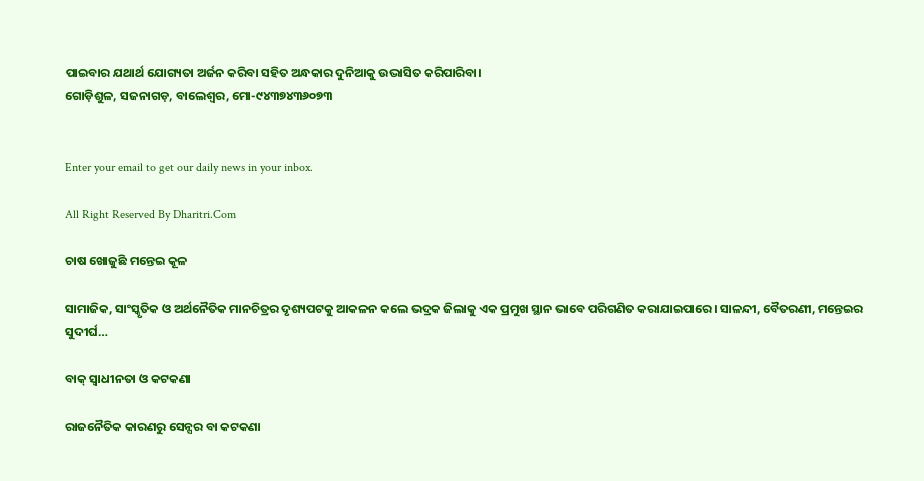ପାଇବାର ଯଥାର୍ଥ ଯୋଗ୍ୟତା ଅର୍ଜନ କରିବା ସହିତ ଅନ୍ଧକାର ଦୁନିଆକୁ ଉଦ୍ଭାସିତ କରିପାରିବା।
ଗୋଡ଼ିଶୁଳ, ସଜନାଗଡ଼, ବାଲେଶ୍ୱର, ମୋ-୯୪୩୭୪୩୬୦୭୩


Enter your email to get our daily news in your inbox.

All Right Reserved By Dharitri.Com

ଚାଷ ଖୋଜୁଛି ମନ୍ତେଇ କୂଳ

ସାମାଜିକ, ସାଂସ୍କୃତିକ ଓ ଅର୍ଥନୈତିକ ମାନଚିତ୍ରର ଦୃଶ୍ୟପଟକୁ ଆକଳନ କଲେ ଭଦ୍ରକ ଜିଲାକୁ ଏକ ପ୍ରମୁଖ ସ୍ଥାନ ଭାବେ ପରିଗଣିତ କରାଯାଇପାରେ। ସାଳନ୍ଦୀ, ବୈତରଣୀ, ମନ୍ତେଇର ସୁଦୀର୍ଘ…

ବାକ୍‌ ସ୍ବାଧୀନତା ଓ କଟକଣା

ରାଜନୈତିକ କାରଣରୁ ସେନ୍ସର ବା କଟକଣା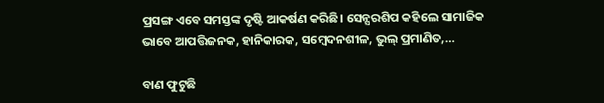ପ୍ରସଙ୍ଗ ଏବେ ସମସ୍ତଙ୍କ ଦୃଷ୍ଟି ଆକର୍ଷଣ କରିଛି। ସେନ୍ସରଶିପ କହିଲେ ସାମାଜିକ ଭାବେ ଆପତ୍ତିଜନକ, ହାନିକାରକ, ସମ୍ବେଦନଶୀଳ, ଭୁଲ୍‌ ପ୍ରମାଣିତ,…

ବାଣ ଫୁଟୁଛି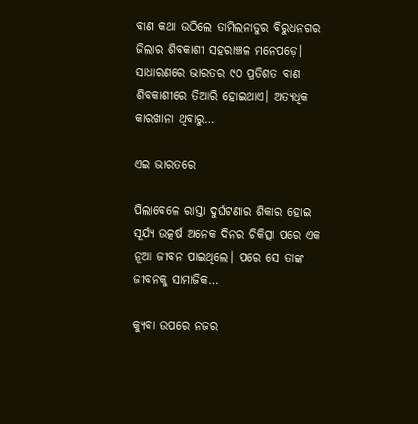ବାଣ କଥା ଉଠିଲେ ତାମିଲନାଡୁର ବିରୁଧନଗର ଜିଲାର ଶିବକାଶୀ ସହରାଞ୍ଚଳ ମନେପଡ଼େ। ସାଧାରଣରେ ଭାରତର ୯୦ ପ୍ରତିଶତ ବାଣ ଶିବକାଶୀରେ ତିଆରି ହୋଇଥାଏ। ଅତ୍ୟଧିକ କାରଖାନା ଥିବାରୁ…

ଏଇ ଭାରତରେ

ପିଲାବେଳେ ରାସ୍ତା ଦୁର୍ଘଟଣାର ଶିକାର ହୋଇ ସୂର୍ଯ୍ୟ ଉତ୍କର୍ଷ ଅନେକ ଦିନର ଚିକିତ୍ସା ପରେ ଏକ ନୂଆ ଜୀବନ ପାଇଥିଲେ। ପରେ ସେ ତାଙ୍କ ଜୀବନକୁ ସାମାଜିକ…

କ୍ୟୁବା ଉପରେ ନଜର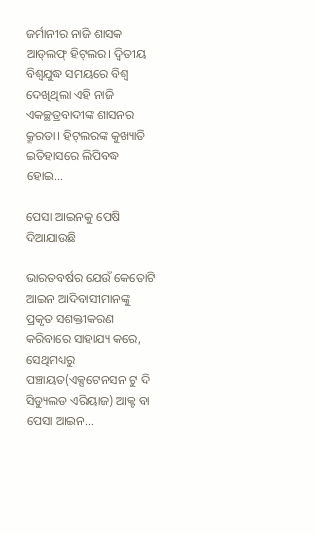ଜର୍ମାନୀର ନାଜି ଶାସକ ଆଡ୍‌ଲଫ୍‌ ହିଟ୍‌ଲର। ଦ୍ବିତୀୟ ବିଶ୍ବଯୁଦ୍ଧ ସମୟରେ ବିଶ୍ବ ଦେଖିଥିଲା ଏହି ନାଜି ଏକଚ୍ଛତ୍ରବାଦୀଙ୍କ ଶାସନର କ୍ରୂରତା। ହିଟ୍‌ଲରଙ୍କ କୁଖ୍ୟାତି ଇତିହାସରେ ଲିପିବଦ୍ଧ ହୋଇ…

ପେସା ଆଇନକୁ ପେଷି ଦିଆଯାଉଛି

ଭାରତବର୍ଷର ଯେଉଁ କେତୋଟି ଆଇନ ଆଦିବାସୀମାନଙ୍କୁ ପ୍ରକୃତ ସଶକ୍ତୀକରଣ କରିବାରେ ସାହାଯ୍ୟ କରେ, ସେଥିମଧ୍ୟରୁ ପଞ୍ଚାୟତ(ଏକ୍ସଟେନସନ ଟୁ ଦି ସିଡ୍ୟୁଲଡ ଏରିୟାଜ) ଆକ୍ଟ ବା ପେସା ଆଇନ…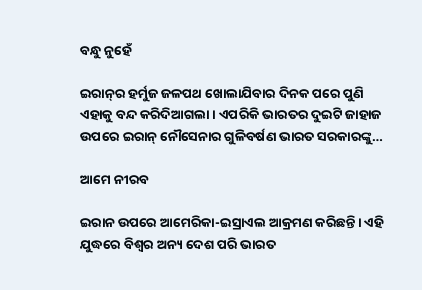ବନ୍ଧୁ ନୁହେଁ

ଇରାନ୍‌ର ହର୍ମୁଜ ଜଳପଥ ଖୋଲାଯିବାର ଦିନକ ପରେ ପୁଣି ଏହାକୁ ବନ୍ଦ କରିଦିଆଗଲା। ଏପରିକି ଭାରତର ଦୁଇଟି ଜାହାଜ ଉପରେ ଇରାନ୍‌ ନୌସେନାର ଗୁଳିବର୍ଷଣ ଭାରତ ସରକାରଙ୍କୁ…

ଆମେ ନୀରବ

ଇରାନ ଉପରେ ଆମେରିକା-ଇସ୍ରାଏଲ ଆକ୍ରମଣ କରିଛନ୍ତି। ଏହି ଯୁଦ୍ଧରେ ବିଶ୍ୱର ଅନ୍ୟ ଦେଶ ପରି ଭାରତ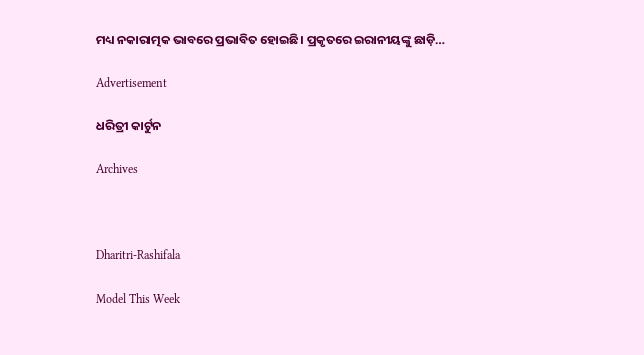ମଧ୍ୟ ନକାରାତ୍ମକ ଭାବରେ ପ୍ରଭାବିତ ହୋଇଛି। ପ୍ରକୃତରେ ଇରାନୀୟଙ୍କୁ ଛାଡ଼ି…

Advertisement

ଧରିତ୍ରୀ କାର୍ଟୁନ

Archives



Dharitri-Rashifala

Model This Week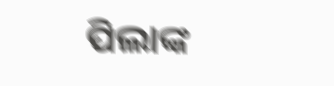ପିଲାଙ୍କ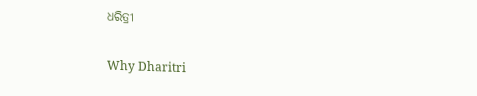ଧରିତ୍ରୀ

Why Dharitri